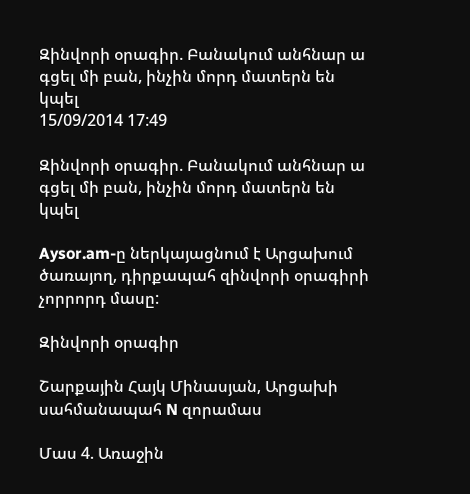Զինվորի օրագիր. Բանակում անհնար ա գցել մի բան, ինչին մորդ մատերն են կպել
15/09/2014 17:49

Զինվորի օրագիր. Բանակում անհնար ա գցել մի բան, ինչին մորդ մատերն են կպել

Aysor.am-ը ներկայացնում է Արցախում ծառայող, դիրքապահ զինվորի օրագիրի չորրորդ մասը:

Զինվորի օրագիր

Շարքային Հայկ Մինասյան, Արցախի սահմանապահ N զորամաս

Մաս 4. Առաջին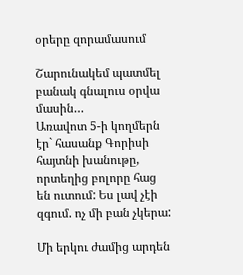օրերը զորամասում

Շարունակեմ պատմել բանակ գնալուս օրվա մասին…
Առավոտ 5-ի կողմերն էր` հասանք Գորիսի հայտնի խանութը, որտեղից բոլորը հաց են ուտում: Ես լավ չէի զգում. ոչ մի բան չկերա:

Մի երկու ժամից արդեն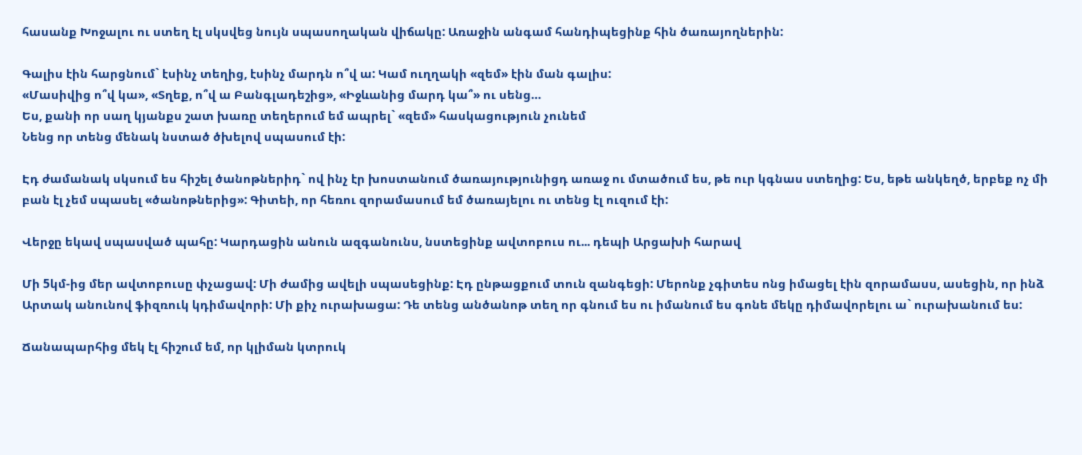հասանք Խոջալու ու ստեղ էլ սկսվեց նույն սպասողական վիճակը: Առաջին անգամ հանդիպեցինք հին ծառայողներին:

Գալիս էին հարցնում` էսինչ տեղից, էսինչ մարդն ո՞վ ա: Կամ ուղղակի «զեմ» էին ման գալիս:
«Մասիվից ո՞վ կա», «Տղեք, ո՞վ ա Բանգլադեշից», «Իջևանից մարդ կա՞» ու սենց…
Ես, քանի որ սաղ կյանքս շատ խառը տեղերում եմ ապրել` «զեմ» հասկացություն չունեմ
Նենց որ տենց մենակ նստած ծխելով սպասում էի:

Էդ ժամանակ սկսում ես հիշել ծանոթներիդ` ով ինչ էր խոստանում ծառայությունիցդ առաջ ու մտածում ես, թե ուր կգնաս ստեղից: Ես, եթե անկեղծ, երբեք ոչ մի բան էլ չեմ սպասել «ծանոթներից»: Գիտեի, որ հեռու զորամասում եմ ծառայելու ու տենց էլ ուզում էի:

Վերջը եկավ սպասված պահը: Կարդացին անուն ազգանունս, նստեցինք ավտոբուս ու... դեպի Արցախի հարավ

Մի 5կմ-ից մեր ավտոբուսը փչացավ: Մի ժամից ավելի սպասեցինք: Էդ ընթացքում տուն զանգեցի: Մերոնք չգիտես ոնց իմացել էին զորամասս, ասեցին, որ ինձ Արտակ անունով ֆիզռուկ կդիմավորի: Մի քիչ ուրախացա: Դե տենց անծանոթ տեղ որ գնում ես ու իմանում ես գոնե մեկը դիմավորելու ա` ուրախանում ես:

Ճանապարհից մեկ էլ հիշում եմ, որ կլիման կտրուկ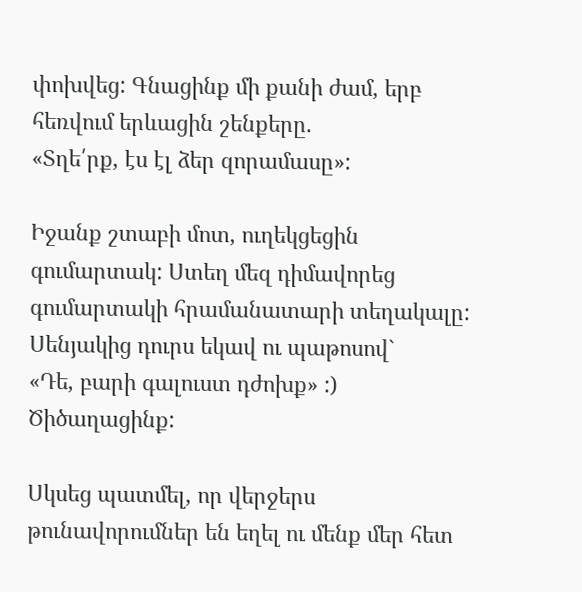փոխվեց: Գնացինք մի քանի ժամ, երբ հեռվում երևացին շենքերը.
«Տղե՛րք, էս էլ ձեր զորամասը»:

Իջանք շտաբի մոտ, ուղեկցեցին գումարտակ: Ստեղ մեզ դիմավորեց գումարտակի հրամանատարի տեղակալը: Սենյակից դուրս եկավ ու պաթոսով`
«Դե, բարի գալուստ դժոխք» :)  Ծիծաղացինք:

Սկսեց պատմել, որ վերջերս թունավորումներ են եղել ու մենք մեր հետ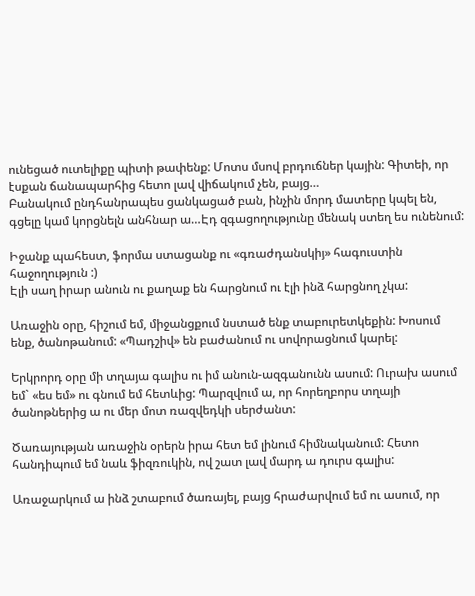ունեցած ուտելիքը պիտի թափենք: Մոտս մսով բրդուճներ կային: Գիտեի, որ էսքան ճանապարհից հետո լավ վիճակում չեն, բայց…
Բանակում ընդհանրապես ցանկացած բան, ինչին մորդ մատերը կպել են, գցելը կամ կորցնելն անհնար ա…Էդ զգացողությունը մենակ ստեղ ես ունենում:

Իջանք պահեստ, ֆորմա ստացանք ու «գռաժդանսկիյ» հագուստին հաջողություն :)
Էլի սաղ իրար անուն ու քաղաք են հարցնում ու էլի ինձ հարցնող չկա:

Առաջին օրը, հիշում եմ, միջանցքում նստած ենք տաբուրետկեքին: Խոսում ենք, ծանոթանում: «Պադշիվ» են բաժանում ու սովորացնում կարել:

Երկրորդ օրը մի տղայա գալիս ու իմ անուն-ազգանունն ասում: Ուրախ ասում եմ` «ես եմ» ու գնում եմ հետևից: Պարզվում ա, որ հորեղբորս տղայի ծանոթներից ա ու մեր մոտ ռազվեդկի սերժանտ:

Ծառայության առաջին օրերն իրա հետ եմ լինում հիմնականում: Հետո հանդիպում եմ նաև ֆիզռուկին, ով շատ լավ մարդ ա դուրս գալիս:

Առաջարկում ա ինձ շտաբում ծառայել, բայց հրաժարվում եմ ու ասում, որ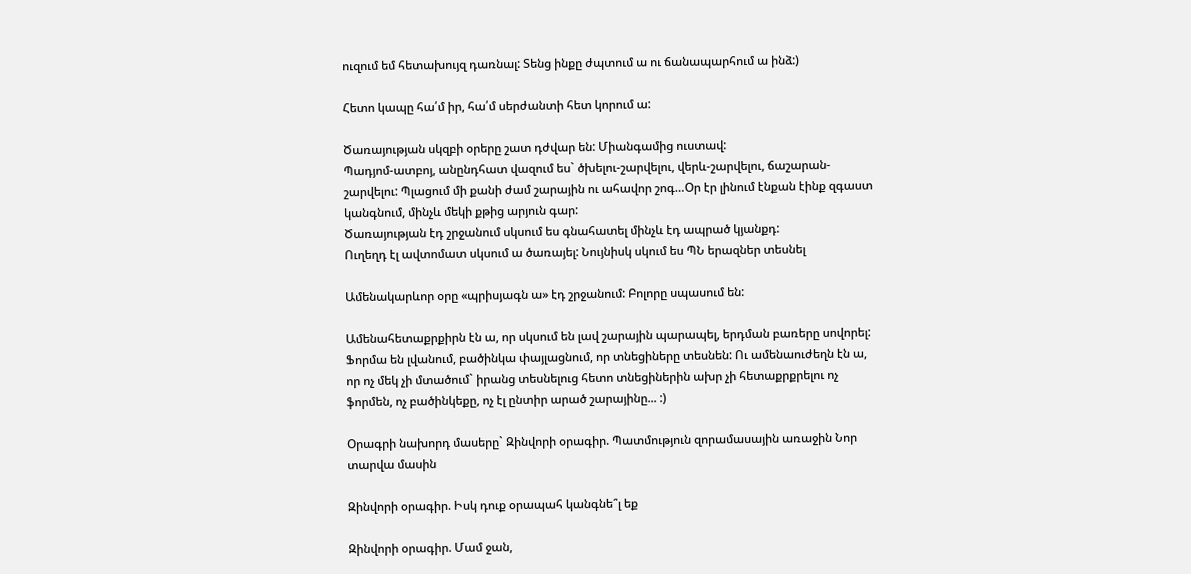ուզում եմ հետախույզ դառնալ: Տենց ինքը ժպտում ա ու ճանապարհում ա ինձ:)

Հետո կապը հա՛մ իր, հա՛մ սերժանտի հետ կորում ա:

Ծառայության սկզբի օրերը շատ դժվար են: Միանգամից ուստավ:
Պադյոմ-ատբոյ, անընդհատ վազում ես` ծխելու-շարվելու, վերև-շարվելու, ճաշարան-շարվելու: Պլացում մի քանի ժամ շարային ու ահավոր շոգ…Օր էր լինում էնքան էինք զգաստ կանգնում, մինչև մեկի քթից արյուն գար:
Ծառայության էդ շրջանում սկսում ես գնահատել մինչև էդ ապրած կյանքդ:
Ուղեղդ էլ ավտոմատ սկսում ա ծառայել: Նույնիսկ սկում ես ՊՆ երազներ տեսնել

Ամենակարևոր օրը «պրիսյագն ա» էդ շրջանում: Բոլորը սպասում են:

Ամենահետաքրքիրն էն ա, որ սկսում են լավ շարային պարապել, երդման բառերը սովորել: Ֆորմա են լվանում, բածինկա փայլացնում, որ տնեցիները տեսնեն: Ու ամենաուժեղն էն ա, որ ոչ մեկ չի մտածում` իրանց տեսնելուց հետո տնեցիներին ախր չի հետաքրքրելու ոչ ֆորմեն, ոչ բածինկեքը, ոչ էլ ընտիր արած շարայինը... :)

Օրագրի նախորդ մասերը` Զինվորի օրագիր. Պատմություն զորամասային առաջին Նոր տարվա մասին

Զինվորի օրագիր. Իսկ դուք օրապահ կանգնե՞լ եք

Զինվորի օրագիր. Մամ ջան,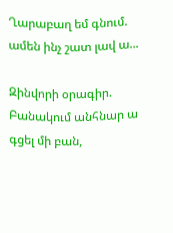Ղարաբաղ եմ գնում. ամեն ինչ շատ լավ ա...

Զինվորի օրագիր. Բանակում անհնար ա գցել մի բան,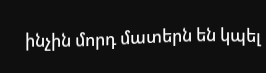ինչին մորդ մատերն են կպել